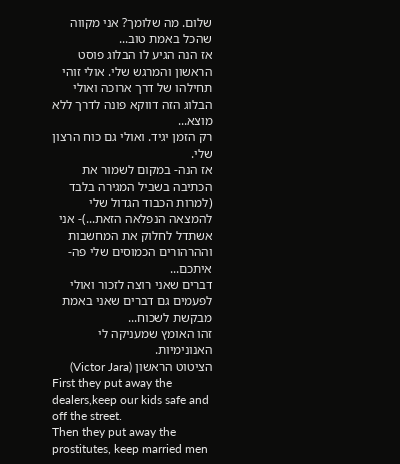שלום. מה שלומך? אני מקווה שהכל באמת טוב...
אז הנה הגיע לו הבלוג פוסט הראשון והמרגש שלי. אולי זוהי תחילהו של דרך ארוכה ואולי הבלוג הזה דווקא פונה לדרך ללא מוצא...
רק הזמן יגיד. ואולי גם כוח הרצון שלי.
אז הנה- במקום לשמור את הכתיבה בשביל המגירה בלבד (למרות הכבוד הגדול שלי להמצאה הנפלאה הזאת...)- אני אשתדל לחלוק את המחשבות וההרהורים הכמוסים שלי פה- איתכם...
דברים שאני רוצה לזכור ואולי לפעמים גם דברים שאני באמת מבקשת לשכוח...
זהו האומץ שמעניקה לי האנונימיות.
הציטוט הראשון (Victor Jara)
First they put away the dealers,keep our kids safe and off the street.
Then they put away the prostitutes, keep married men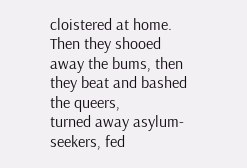cloistered at home.
Then they shooed away the bums, then they beat and bashed the queers,
turned away asylum-seekers, fed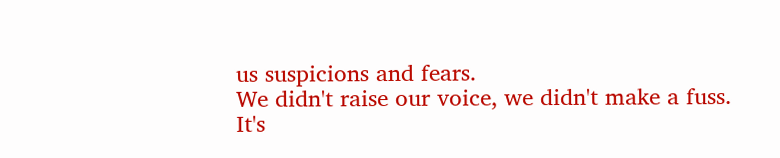us suspicions and fears.
We didn't raise our voice, we didn't make a fuss.
It's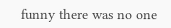funny there was no one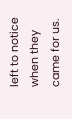left to notice when they came for us.